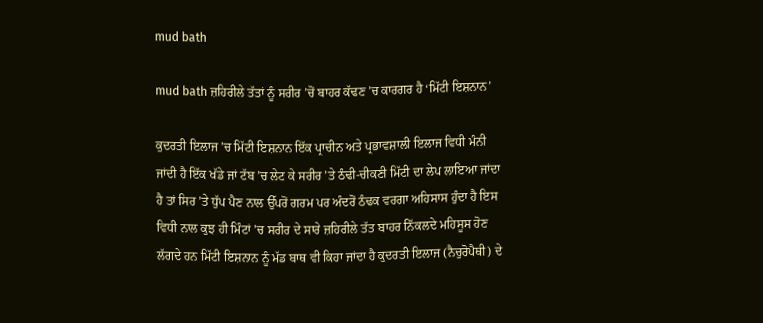mud bath

mud bath ਜ਼ਹਿਰੀਲੇ ਤੱਤਾਂ ਨੂੰ ਸਰੀਰ ’ਚੋਂ ਬਾਹਰ ਕੱਢਣ ’ਚ ਕਾਰਗਰ ਹੈ ‘ਮਿੱਟੀ ਇਸ਼ਨਾਨ’

ਕੁਦਰਤੀ ਇਲਾਜ ’ਚ ਮਿੱਟੀ ਇਸ਼ਨਾਨ ਇੱਕ ਪ੍ਰਾਚੀਨ ਅਤੇ ਪ੍ਰਭਾਵਸ਼ਾਲੀ ਇਲਾਜ ਵਿਧੀ ਮੰਨੀ ਜਾਂਦੀ ਹੈ ਇੱਕ ਖੱਡੇ ਜਾਂ ਟੱਬ ’ਚ ਲੇਟ ਕੇ ਸਰੀਰ ’ਤੇ ਠੰਢੀ-ਚੀਕਣੀ ਮਿੱਟੀ ਦਾ ਲੇਪ ਲਾਇਆ ਜਾਂਦਾ ਹੈ ਤਾਂ ਸਿਰ ’ਤੇ ਧੁੱਪ ਪੈਣ ਨਾਲ ਉੱਪਰੋਂ ਗਰਮ ਪਰ ਅੰਦਰੋਂ ਠੰਢਕ ਵਰਗਾ ਅਹਿਸਾਸ ਹੁੰਦਾ ਹੈ ਇਸ ਵਿਧੀ ਨਾਲ ਕੁਝ ਹੀ ਮਿੰਟਾਂ ’ਚ ਸਰੀਰ ਦੇ ਸਾਰੇ ਜ਼ਹਿਰੀਲੇ ਤੱਤ ਬਾਹਰ ਨਿੱਕਲਦੇ ਮਹਿਸੂਸ ਹੋਣ ਲੱਗਦੇ ਹਨ ਮਿੱਟੀ ਇਸ਼ਨਾਨ ਨੂੰ ਮੱਡ ਬਾਥ ਵੀ ਕਿਹਾ ਜਾਂਦਾ ਹੈ ਕੁਦਰਤੀ ਇਲਾਜ (ਨੈਚੁਰੋਪੈਥੀ) ਦੇ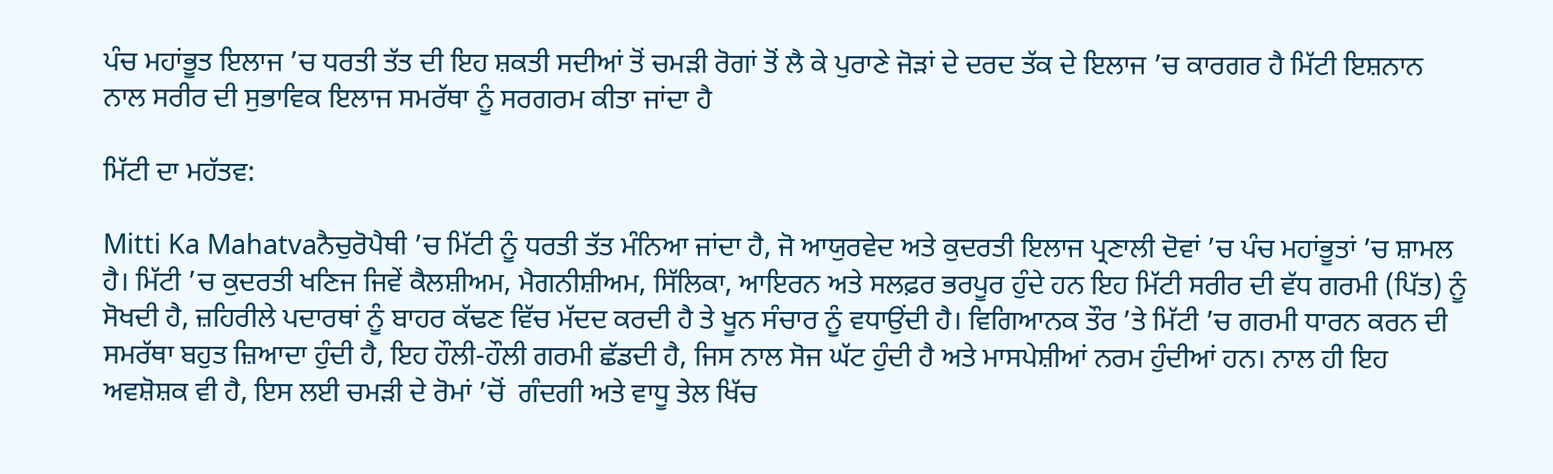ਪੰਚ ਮਹਾਂਭੂਤ ਇਲਾਜ ’ਚ ਧਰਤੀ ਤੱਤ ਦੀ ਇਹ ਸ਼ਕਤੀ ਸਦੀਆਂ ਤੋਂ ਚਮੜੀ ਰੋਗਾਂ ਤੋਂ ਲੈ ਕੇ ਪੁਰਾਣੇ ਜੋੜਾਂ ਦੇ ਦਰਦ ਤੱਕ ਦੇ ਇਲਾਜ ’ਚ ਕਾਰਗਰ ਹੈ ਮਿੱਟੀ ਇਸ਼ਨਾਨ ਨਾਲ ਸਰੀਰ ਦੀ ਸੁਭਾਵਿਕ ਇਲਾਜ ਸਮਰੱਥਾ ਨੂੰ ਸਰਗਰਮ ਕੀਤਾ ਜਾਂਦਾ ਹੈ

ਮਿੱਟੀ ਦਾ ਮਹੱਤਵ:

Mitti Ka Mahatvaਨੈਚੁਰੋਪੈਥੀ ’ਚ ਮਿੱਟੀ ਨੂੰ ਧਰਤੀ ਤੱਤ ਮੰਨਿਆ ਜਾਂਦਾ ਹੈ, ਜੋ ਆਯੁਰਵੇਦ ਅਤੇ ਕੁਦਰਤੀ ਇਲਾਜ ਪ੍ਰਣਾਲੀ ਦੋਵਾਂ ’ਚ ਪੰਚ ਮਹਾਂਭੂਤਾਂ ’ਚ ਸ਼ਾਮਲ ਹੈ। ਮਿੱਟੀ ’ਚ ਕੁਦਰਤੀ ਖਣਿਜ ਜਿਵੇਂ ਕੈਲਸ਼ੀਅਮ, ਮੈਗਨੀਸ਼ੀਅਮ, ਸਿੱਲਿਕਾ, ਆਇਰਨ ਅਤੇ ਸਲਫ਼ਰ ਭਰਪੂਰ ਹੁੰਦੇ ਹਨ ਇਹ ਮਿੱਟੀ ਸਰੀਰ ਦੀ ਵੱਧ ਗਰਮੀ (ਪਿੱਤ) ਨੂੰ ਸੋਖਦੀ ਹੈ, ਜ਼ਹਿਰੀਲੇ ਪਦਾਰਥਾਂ ਨੂੰ ਬਾਹਰ ਕੱਢਣ ਵਿੱਚ ਮੱਦਦ ਕਰਦੀ ਹੈ ਤੇ ਖੂਨ ਸੰਚਾਰ ਨੂੰ ਵਧਾਉਂਦੀ ਹੈ। ਵਿਗਿਆਨਕ ਤੌਰ ’ਤੇ ਮਿੱਟੀ ’ਚ ਗਰਮੀ ਧਾਰਨ ਕਰਨ ਦੀ ਸਮਰੱਥਾ ਬਹੁਤ ਜ਼ਿਆਦਾ ਹੁੰਦੀ ਹੈ, ਇਹ ਹੌਲੀ-ਹੌਲੀ ਗਰਮੀ ਛੱਡਦੀ ਹੈ, ਜਿਸ ਨਾਲ ਸੋਜ ਘੱਟ ਹੁੰਦੀ ਹੈ ਅਤੇ ਮਾਸਪੇਸ਼ੀਆਂ ਨਰਮ ਹੁੰਦੀਆਂ ਹਨ। ਨਾਲ ਹੀ ਇਹ ਅਵਸ਼ੋਸ਼ਕ ਵੀ ਹੈ, ਇਸ ਲਈ ਚਮੜੀ ਦੇ ਰੋਮਾਂ ’ਚੋਂ  ਗੰਦਗੀ ਅਤੇ ਵਾਧੂ ਤੇਲ ਖਿੱਚ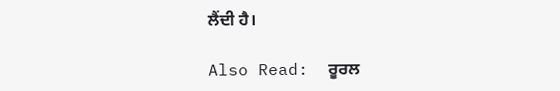ਲੈਂਦੀ ਹੈ।

Also Read:  ਰੂਰਲ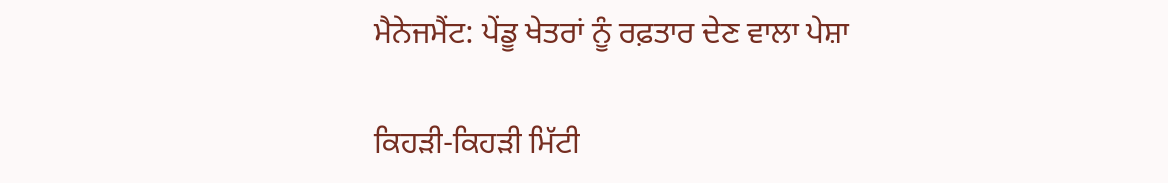ਮੈਨੇਜਮੈਂਟ: ਪੇਂਡੂ ਖੇਤਰਾਂ ਨੂੰ ਰਫ਼ਤਾਰ ਦੇਣ ਵਾਲਾ ਪੇਸ਼ਾ

ਕਿਹੜੀ-ਕਿਹੜੀ ਮਿੱਟੀ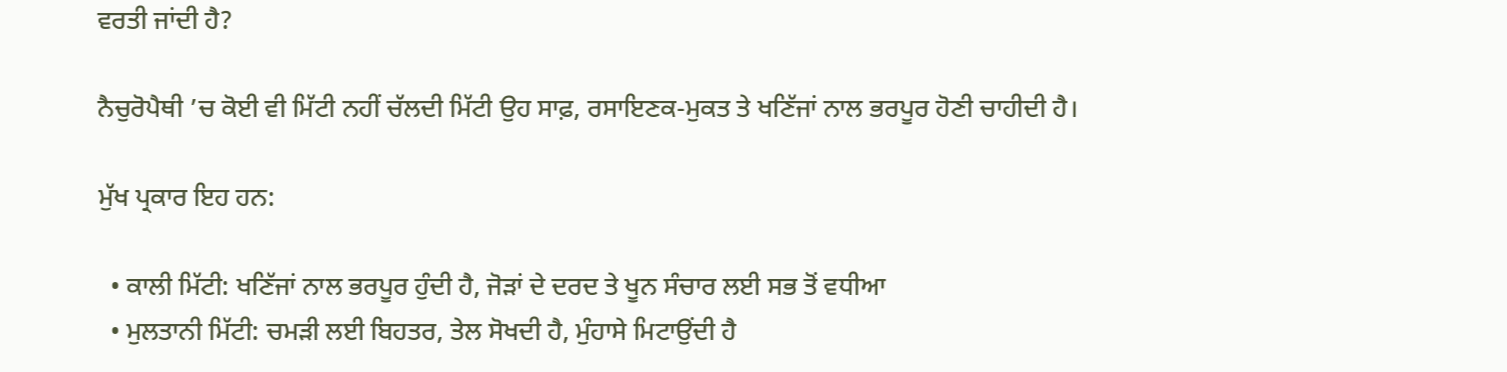ਵਰਤੀ ਜਾਂਦੀ ਹੈ?

ਨੈਚੁਰੋਪੈਥੀ ’ਚ ਕੋਈ ਵੀ ਮਿੱਟੀ ਨਹੀਂ ਚੱਲਦੀ ਮਿੱਟੀ ਉਹ ਸਾਫ਼, ਰਸਾਇਣਕ-ਮੁਕਤ ਤੇ ਖਣਿੱਜਾਂ ਨਾਲ ਭਰਪੂਰ ਹੋਣੀ ਚਾਹੀਦੀ ਹੈ।

ਮੁੱਖ ਪ੍ਰਕਾਰ ਇਹ ਹਨ:

  • ਕਾਲੀ ਮਿੱਟੀ: ਖਣਿੱਜਾਂ ਨਾਲ ਭਰਪੂਰ ਹੁੰਦੀ ਹੈ, ਜੋੜਾਂ ਦੇ ਦਰਦ ਤੇ ਖੂਨ ਸੰਚਾਰ ਲਈ ਸਭ ਤੋਂ ਵਧੀਆ
  • ਮੁਲਤਾਨੀ ਮਿੱਟੀ: ਚਮੜੀ ਲਈ ਬਿਹਤਰ, ਤੇਲ ਸੋਖਦੀ ਹੈ, ਮੁੰਹਾਸੇ ਮਿਟਾਉਂਦੀ ਹੈ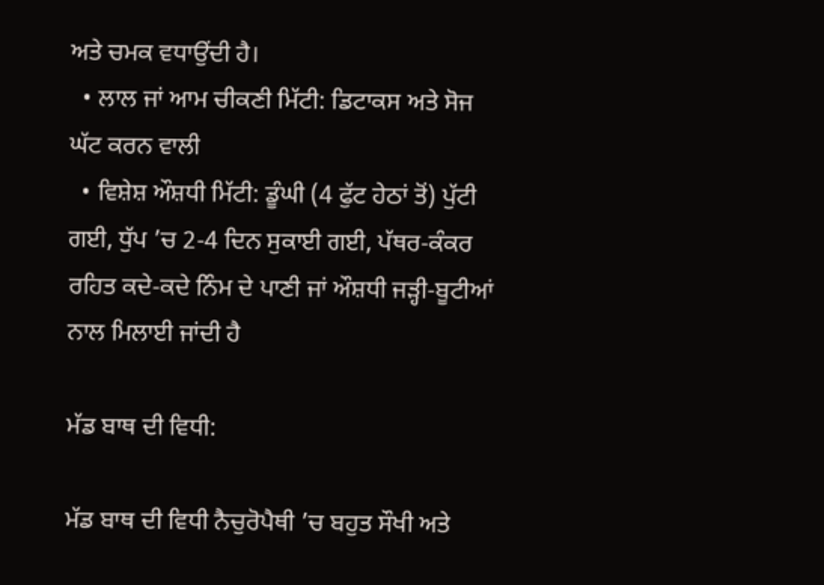ਅਤੇ ਚਮਕ ਵਧਾਉਂਦੀ ਹੈ।
  • ਲਾਲ ਜਾਂ ਆਮ ਚੀਕਣੀ ਮਿੱਟੀ: ਡਿਟਾਕਸ ਅਤੇ ਸੋਜ ਘੱਟ ਕਰਨ ਵਾਲੀ
  • ਵਿਸ਼ੇਸ਼ ਔਸ਼ਧੀ ਮਿੱਟੀ: ਡੂੰਘੀ (4 ਫੁੱਟ ਹੇਠਾਂ ਤੋਂ) ਪੁੱਟੀ ਗਈ, ਧੁੱਪ ’ਚ 2-4 ਦਿਨ ਸੁਕਾਈ ਗਈ, ਪੱਥਰ-ਕੰਕਰ ਰਹਿਤ ਕਦੇ-ਕਦੇ ਨਿੰਮ ਦੇ ਪਾਣੀ ਜਾਂ ਔਸ਼ਧੀ ਜੜ੍ਹੀ-ਬੂਟੀਆਂ ਨਾਲ ਮਿਲਾਈ ਜਾਂਦੀ ਹੈ

ਮੱਡ ਬਾਥ ਦੀ ਵਿਧੀ:

ਮੱਡ ਬਾਥ ਦੀ ਵਿਧੀ ਨੈਚੁਰੋਪੈਥੀ ’ਚ ਬਹੁਤ ਸੌਖੀ ਅਤੇ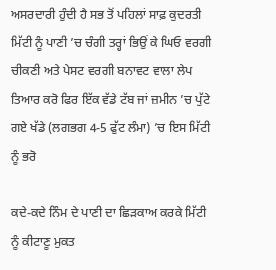ਅਸਰਦਾਰੀ ਹੁੰਦੀ ਹੈ ਸਭ ਤੋਂ ਪਹਿਲਾਂ ਸਾਫ਼ ਕੁਦਰਤੀ ਮਿੱਟੀ ਨੂੰ ਪਾਣੀ ’ਚ ਚੰਗੀ ਤਰ੍ਹਾਂ ਭਿਉਂ ਕੇ ਘਿਓ ਵਰਗੀ ਚੀਕਣੀ ਅਤੇ ਪੇਸਟ ਵਰਗੀ ਬਨਾਵਟ ਵਾਲਾ ਲੇਪ ਤਿਆਰ ਕਰੋ ਫਿਰ ਇੱਕ ਵੱਡੇ ਟੱਬ ਜਾਂ ਜ਼ਮੀਨ ’ਚ ਪੁੱਟੇ ਗਏ ਖੱਡੇ (ਲਗਭਗ 4-5 ਫੁੱਟ ਲੰਮਾ) ’ਚ ਇਸ ਮਿੱਟੀ ਨੂੰ ਭਰੋ

ਕਦੇ-ਕਦੇ ਨਿੰਮ ਦੇ ਪਾਣੀ ਦਾ ਛਿੜਕਾਅ ਕਰਕੇ ਮਿੱਟੀ ਨੂੰ ਕੀਟਾਣੂ ਮੁਕਤ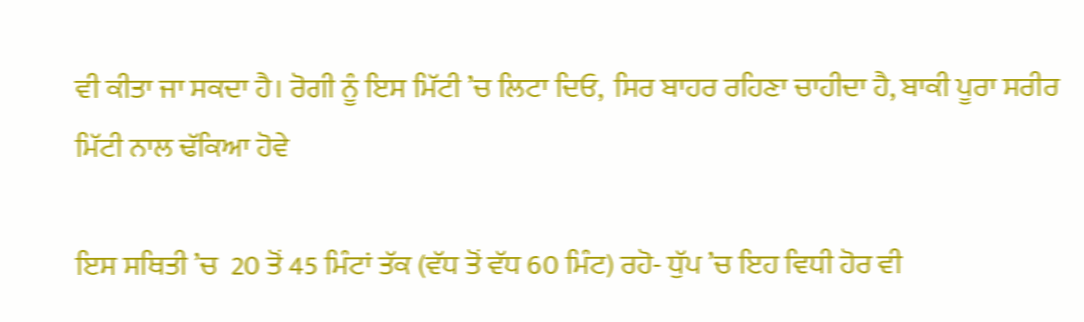ਵੀ ਕੀਤਾ ਜਾ ਸਕਦਾ ਹੈ। ਰੋਗੀ ਨੂੰ ਇਸ ਮਿੱਟੀ ’ਚ ਲਿਟਾ ਦਿਓ,  ਸਿਰ ਬਾਹਰ ਰਹਿਣਾ ਚਾਹੀਦਾ ਹੈ, ਬਾਕੀ ਪੂਰਾ ਸਰੀਰ ਮਿੱਟੀ ਨਾਲ ਢੱਕਿਆ ਹੋਵੇ

ਇਸ ਸਥਿਤੀ ’ਚ  20 ਤੋਂ 45 ਮਿੰਟਾਂ ਤੱਕ (ਵੱਧ ਤੋਂ ਵੱਧ 60 ਮਿੰਟ) ਰਹੋ- ਧੁੱਪ ’ਚ ਇਹ ਵਿਧੀ ਹੋਰ ਵੀ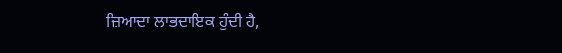ਜ਼ਿਆਦਾ ਲਾਭਦਾਇਕ ਹੁੰਦੀ ਹੈ,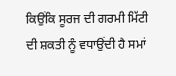ਕਿਉਂਕਿ ਸੂਰਜ ਦੀ ਗਰਮੀ ਮਿੱਟੀ ਦੀ ਸ਼ਕਤੀ ਨੂੰ ਵਧਾਉਂਦੀ ਹੈ ਸਮਾਂ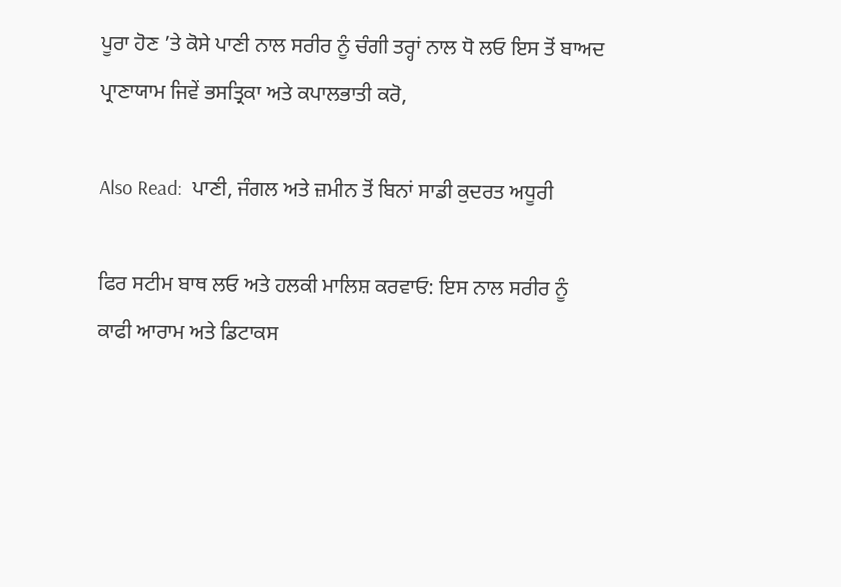ਪੂਰਾ ਹੋਣ ’ਤੇ ਕੋਸੇ ਪਾਣੀ ਨਾਲ ਸਰੀਰ ਨੂੰ ਚੰਗੀ ਤਰ੍ਹਾਂ ਨਾਲ ਧੋ ਲਓ ਇਸ ਤੋਂ ਬਾਅਦ ਪ੍ਰਾਣਾਯਾਮ ਜਿਵੇਂ ਭਸਤ੍ਰਿਕਾ ਅਤੇ ਕਪਾਲਭਾਤੀ ਕਰੋ,

Also Read:  ਪਾਣੀ, ਜੰਗਲ ਅਤੇ ਜ਼ਮੀਨ ਤੋਂ ਬਿਨਾਂ ਸਾਡੀ ਕੁਦਰਤ ਅਧੂਰੀ

ਫਿਰ ਸਟੀਮ ਬਾਥ ਲਓ ਅਤੇ ਹਲਕੀ ਮਾਲਿਸ਼ ਕਰਵਾਓ: ਇਸ ਨਾਲ ਸਰੀਰ ਨੂੰ ਕਾਫੀ ਆਰਾਮ ਅਤੇ ਡਿਟਾਕਸ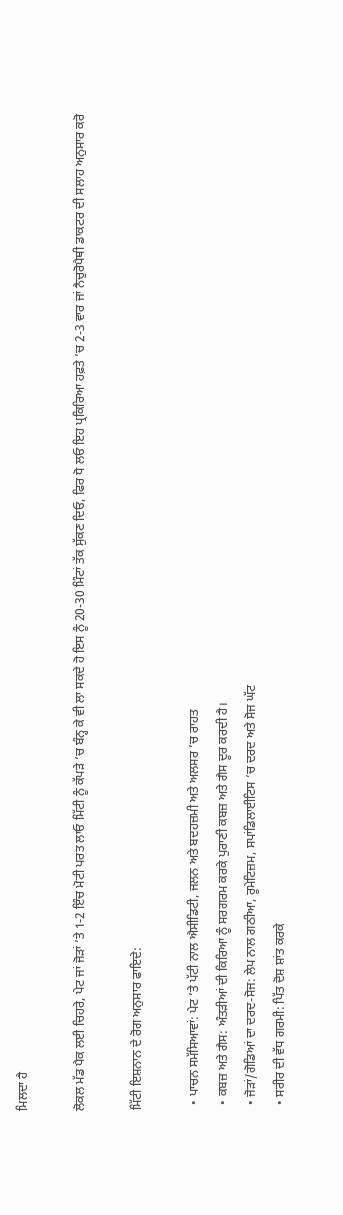ਮਿਲਦਾ ਹੈ

ਲੋਕਲ ਮੱਡ ਪੈਕ ਲਈ ਚਿਹਰੇ, ਪੇਟ ਜਾਂ ਜੋੜਾਂ ’ਤੇ 1-2 ਇੰਚ ਮੋਟੀ ਪਰਤ ਲਾਓ ਮਿੱਟੀ ਨੂੰ ਕੱਪੜੇ ’ਚ ਬੰਨ੍ਹ ਕੇ ਵੀ ਲਾ ਸਕਦੇ ਹੋ ਇਸ ਨੂੰ 20-30 ਮਿੰਟਾਂ ਤੱਕ ਸੁੱਕਣ ਦਿਓ, ਫਿਰ ਧੋ ਲਓ ਇਹ ਪ੍ਰਕਿਰਿਆ ਹਫ਼ਤੇ ’ਚ 2-3 ਵਾਰ ਜਾਂ ਨੈਚੁਰੋਪੈਥੀ ਡਾਕਟਰ ਦੀ ਸਲਾਹ ਅਨੁਸਾਰ ਕਰੋ

ਮਿੱਟੀ ਇਸ਼ਨਾਨ ਦੇ ਰੋਗ ਅਨੁਸਾਰ ਫਾਇਦੇ:

  • ਪਾਚਨ ਸਮੱਸਿਆਵਾਂ: ਪੇਟ ’ਤੇ ਪੱਟੀ ਨਾਲ ਐਸੀਡਿਟੀ, ਜਲਨ ਅਤੇ ਬਦਹਜ਼ਮੀ ਅਤੇ ਅਲਸਰ ’ਚ ਰਾਹਤ
  • ਕਬਜ਼ ਅਤੇ ਗੈਸ: ਅੰਤੜੀਆਂ ਦੀ ਕਿਰਿਆ ਨੂੰ ਸਰਗਰਮ ਕਰਕੇ ਪੁਰਾਣੀ ਕਬਜ਼ ਅਤੇ ਗੈਸ ਦੂਰ ਕਰਦੀ ਹੈ।
  • ਜੋੜਾਂ/ਗੋਡਿਆਂ ਦਾ ਦਰਦ-ਸੋਜ: ਲੇਪ ਨਾਲ ਗਠੀਆ, ਰੂਮੇਟਿਜ਼ਮ, ਸਪਾਂਡਿਲਾਈਟਿਸ ’ਚ ਦਰਦ ਅਤੇ ਸੋਜ ਘੱਟ
  • ਸਰੀਰ ਦੀ ਵੱਧ ਗਰਮੀ: ਪਿੱਤ ਦੋਸ਼ ਸ਼ਾਂਤ ਕਰਕੇ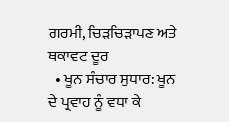ਗਰਮੀ, ਚਿੜਚਿੜਾਪਣ ਅਤੇ ਥਕਾਵਟ ਦੂਰ
  • ਖੂਨ ਸੰਚਾਰ ਸੁਧਾਰ: ਖੂਨ ਦੇ ਪ੍ਰਵਾਹ ਨੂੰ ਵਧਾ ਕੇ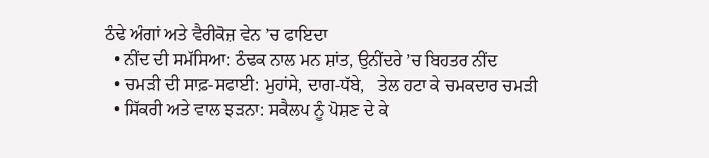ਠੰਢੇ ਅੰਗਾਂ ਅਤੇ ਵੈਰੀਕੋਜ਼ ਵੇਨ ’ਚ ਫਾਇਦਾ
  • ਨੀਂਦ ਦੀ ਸਮੱਸਿਆ: ਠੰਢਕ ਨਾਲ ਮਨ ਸ਼ਾਂਤ, ਉਨੀਂਦਰੇ ’ਚ ਬਿਹਤਰ ਨੀਂਦ
  • ਚਮੜੀ ਦੀ ਸਾਫ਼-ਸਫਾਈ: ਮੁਹਾਂਸੇ, ਦਾਗ-ਧੱਬੇ,   ਤੇਲ ਹਟਾ ਕੇ ਚਮਕਦਾਰ ਚਮੜੀ
  • ਸਿੱਕਰੀ ਅਤੇ ਵਾਲ ਝੜਨਾ: ਸਕੈਲਪ ਨੂੰ ਪੋਸ਼ਣ ਦੇ ਕੇ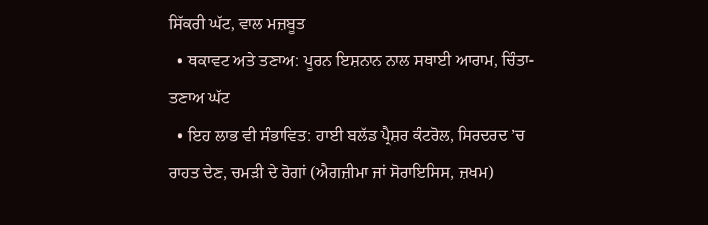ਸਿੱਕਰੀ ਘੱਟ, ਵਾਲ ਮਜ਼ਬੂਤ
  • ਥਕਾਵਟ ਅਤੇ ਤਣਾਅ: ਪੂਰਨ ਇਸ਼ਨਾਨ ਨਾਲ ਸਥਾਈ ਆਰਾਮ, ਚਿੰਤਾ-ਤਣਾਅ ਘੱਟ
  • ਇਹ ਲਾਭ ਵੀ ਸੰਭਾਵਿਤ: ਹਾਈ ਬਲੱਡ ਪ੍ਰੈਸ਼ਰ ਕੰਟਰੋਲ, ਸਿਰਦਰਦ ’ਚ ਰਾਹਤ ਦੇਣ, ਚਮੜੀ ਦੇ ਰੋਗਾਂ (ਐਗਜ਼ੀਮਾ ਜਾਂ ਸੋਰਾਇਸਿਸ, ਜ਼ਖਮ)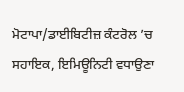ਮੋਟਾਪਾ/ਡਾਈਬਿਟੀਜ਼ ਕੰਟਰੋਲ ’ਚ ਸਹਾਇਕ, ਇਮਿਊਨਿਟੀ ਵਧਾਉਣਾ